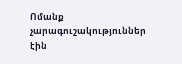Ոմանք չարագուշակություններ էին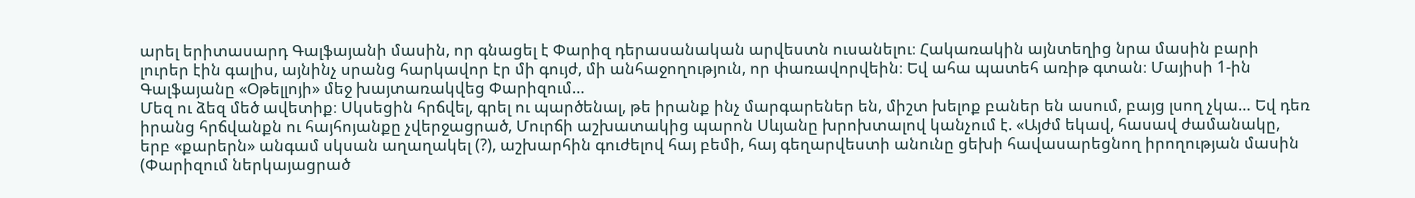արել երիտասարդ Գալֆայանի մասին, որ գնացել է Փարիզ դերասանական արվեստն ուսանելու։ Հակառակին այնտեղից նրա մասին բարի լուրեր էին գալիս, այնինչ սրանց հարկավոր էր մի գույժ, մի անհաջողություն, որ փառավորվեին։ Եվ ահա պատեհ առիթ գտան։ Մայիսի 1-ին Գալֆայանը «Օթելլոյի» մեջ խայտառակվեց Փարիզում…
Մեզ ու ձեզ մեծ ավետիք։ Սկսեցին հրճվել, գրել ու պարծենալ, թե իրանք ինչ մարգարեներ են, միշտ խելոք բաներ են ասում, բայց լսող չկա… Եվ դեռ իրանց հրճվանքն ու հայհոյանքը չվերջացրած, Մուրճի աշխատակից պարոն Սևյանը խրոխտալով կանչում է. «Այժմ եկավ, հասավ ժամանակը, երբ «քարերն» անգամ սկսան աղաղակել (?), աշխարհին գուժելով հայ բեմի, հայ գեղարվեստի անունը ցեխի հավասարեցնող իրողության մասին (Փարիզում ներկայացրած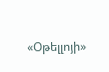«Օթելլոյի»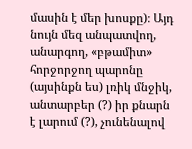մասին է մեր խոսքը)։ Այդ նույն մեզ անպատվող, անարգող, «բթամիտ» հորջորջող պարոնը (այսինքն ես) լռիկ մնջիկ, անտարբեր (?) իր քնարն է լարում (?), չունենալով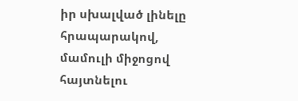իր սխալված լինելը հրապարակով, մամուլի միջոցով հայտնելու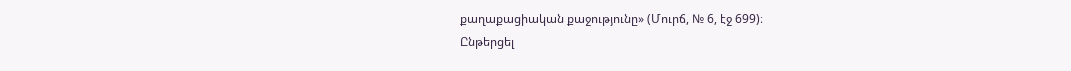քաղաքացիական քաջությունը» (Մուրճ, № 6, էջ 699)։
Ընթերցել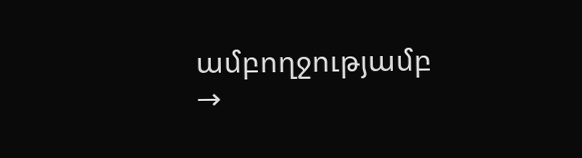ամբողջությամբ →